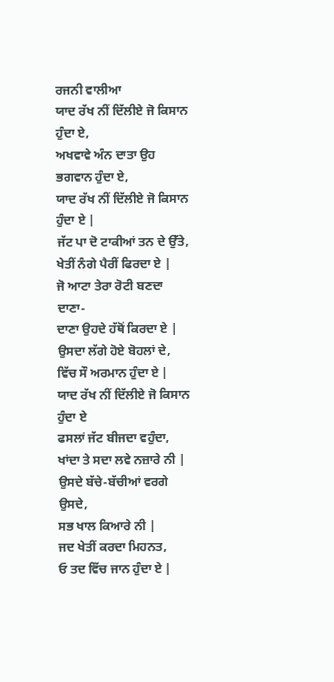ਰਜਨੀ ਵਾਲੀਆ
ਯਾਦ ਰੱਖ ਨੀਂ ਦਿੱਲੀਏ ਜੋ ਕਿਸਾਨ ਹੁੰਦਾ ਏ,
ਅਖਵਾਵੇ ਅੰਨ ਦਾਤਾ ਉਹ ਭਗਵਾਨ ਹੁੰਦਾ ਏ,
ਯਾਦ ਰੱਖ ਨੀਂ ਦਿੱਲੀਏ ਜੋ ਕਿਸਾਨ ਹੁੰਦਾ ਏ |
ਜੱਟ ਪਾ ਦੋ ਟਾਕੀਆਂ ਤਨ ਦੇ ਉੱਤੇ,
ਖੇਤੀਂ ਨੰਗੇ ਪੈਰੀਂ ਫਿਰਦਾ ਏ |
ਜੋ ਆਟਾ ਤੇਰਾ ਰੋਟੀ ਬਣਦਾ ਦਾਣਾ-
ਦਾਣਾ ਉਹਦੇ ਹੱਥੋਂ ਕਿਰਦਾ ਏ |
ਉਸਦਾ ਲੱਗੇ ਹੋਏ ਬੋਹਲਾਂ ਦੇ,
ਵਿੱਚ ਸੌ ਅਰਮਾਨ ਹੁੰਦਾ ਏ |
ਯਾਦ ਰੱਖ ਨੀਂ ਦਿੱਲੀਏ ਜੋ ਕਿਸਾਨ ਹੁੰਦਾ ਏ
ਫਸਲਾਂ ਜੱਟ ਬੀਜਦਾ ਵਹੁੰਦਾ,
ਖਾਂਦਾ ਤੇ ਸਦਾ ਲਵੇ ਨਜ਼ਾਰੇ ਨੀ |
ਉਸਦੇ ਬੱਚੇ-ਬੱਚੀਆਂ ਵਰਗੇ ਉਸਦੇ,
ਸਭ ਖਾਲ ਕਿਆਰੇ ਨੀ |
ਜਦ ਖੇਤੀਂ ਕਰਦਾ ਮਿਹਨਤ,
ਓ ਤਦ ਵਿੱਚ ਜਾਨ ਹੁੰਦਾ ਏ |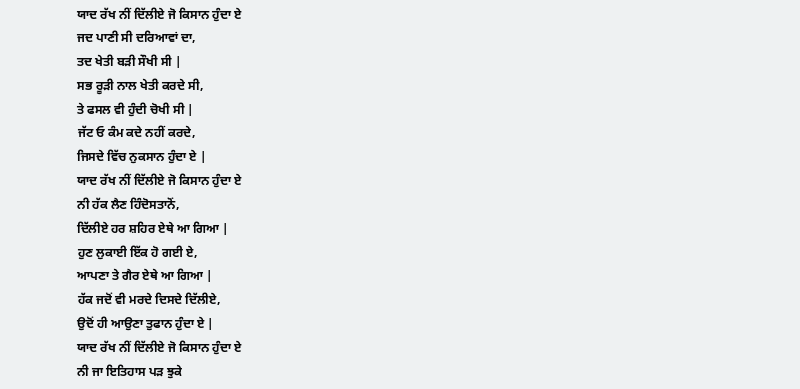ਯਾਦ ਰੱਖ ਨੀਂ ਦਿੱਲੀਏ ਜੋ ਕਿਸਾਨ ਹੁੰਦਾ ਏ
ਜਦ ਪਾਣੀ ਸੀ ਦਰਿਆਵਾਂ ਦਾ,
ਤਦ ਖੇਤੀ ਬੜੀ ਸੌਖੀ ਸੀ |
ਸਭ ਰੂੜੀ ਨਾਲ ਖੇਤੀ ਕਰਦੇ ਸੀ,
ਤੇ ਫਸਲ ਵੀ ਹੁੰਦੀ ਚੋਖੀ ਸੀ |
ਜੱਟ ਓ ਕੰਮ ਕਦੇ ਨਹੀਂ ਕਰਦੇ,
ਜਿਸਦੇ ਵਿੱਚ ਨੁਕਸਾਨ ਹੁੰਦਾ ਏ |
ਯਾਦ ਰੱਖ ਨੀਂ ਦਿੱਲੀਏ ਜੋ ਕਿਸਾਨ ਹੁੰਦਾ ਏ
ਨੀ ਹੱਕ ਲੈਣ ਹਿੰਦੋਸਤਾਨੋਂ,
ਦਿੱਲੀਏ ਹਰ ਸ਼ਹਿਰ ਏਥੇ ਆ ਗਿਆ |
ਹੁਣ ਲੁਕਾਈ ਇੱਕ ਹੋ ਗਈ ਏ,
ਆਪਣਾ ਤੇ ਗੈਰ ਏਥੇ ਆ ਗਿਆ |
ਹੱਕ ਜਦੋਂ ਵੀ ਮਰਦੇ ਦਿਸਦੇ ਦਿੱਲੀਏ,
ਉਦੋਂ ਹੀ ਆਉਣਾ ਤੁਫਾਨ ਹੁੰਦਾ ਏ |
ਯਾਦ ਰੱਖ ਨੀਂ ਦਿੱਲੀਏ ਜੋ ਕਿਸਾਨ ਹੁੰਦਾ ਏ
ਨੀ ਜਾ ਇਤਿਹਾਸ ਪੜ ਝੁਕੇ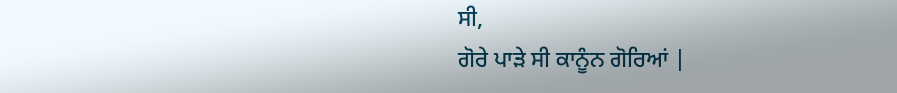ਸੀ,
ਗੋਰੇ ਪਾੜੇ ਸੀ ਕਾਨੂੰਨ ਗੋਰਿਆਂ |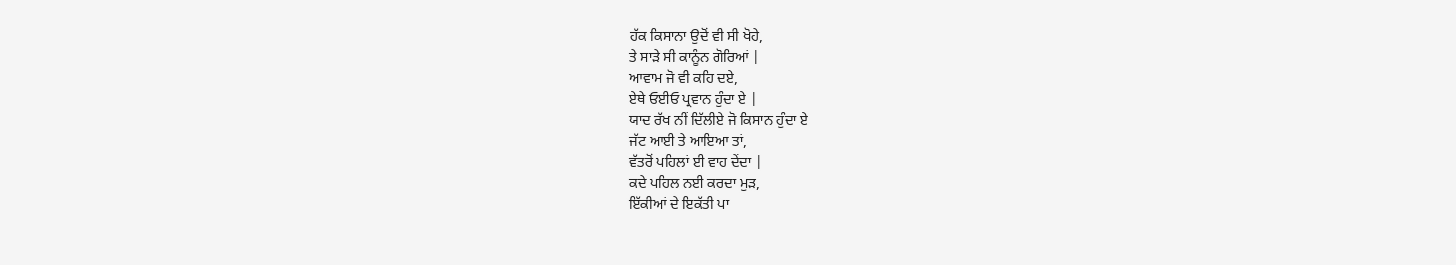ਹੱਕ ਕਿਸਾਨਾ ਉਦੋਂ ਵੀ ਸੀ ਖੋਹੇ,
ਤੇ ਸਾੜੇ ਸੀ ਕਾਨੂੰਨ ਗੋਰਿਆਂ |
ਆਵਾਮ ਜੋ ਵੀ ਕਹਿ ਦਏ,
ਏਥੇ ਓਈਓ ਪ੍ਰਵਾਨ ਹੁੰਦਾ ਏ |
ਯਾਦ ਰੱਖ ਨੀਂ ਦਿੱਲੀਏ ਜੋ ਕਿਸਾਨ ਹੁੰਦਾ ਏ
ਜੱਟ ਆਈ ਤੇ ਆਇਆ ਤਾਂ,
ਵੱਤਰੋਂ ਪਹਿਲਾਂ ਈ ਵਾਹ ਦੇਂਦਾ |
ਕਦੇ ਪਹਿਲ ਨਈ ਕਰਦਾ ਮੁੜ,
ਇੱਕੀਆਂ ਦੇ ਇਕੱਤੀ ਪਾ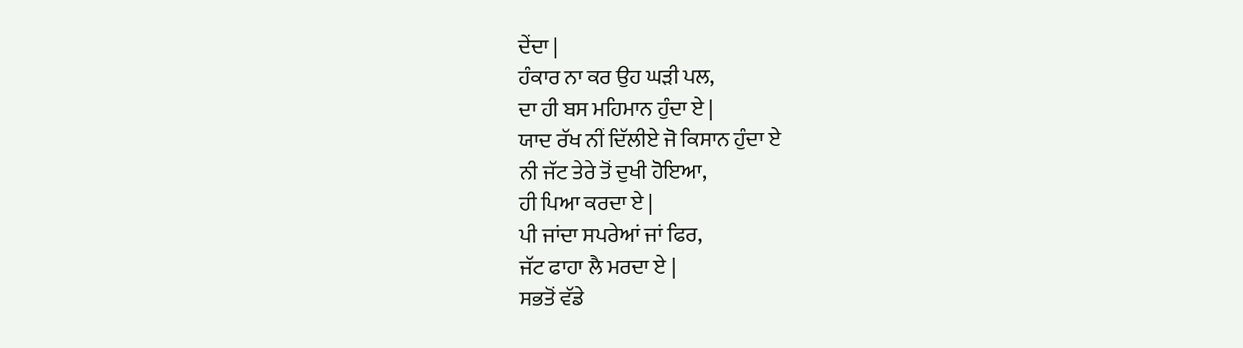ਦੇਂਦਾ |
ਹੰਕਾਰ ਨਾ ਕਰ ਉਹ ਘੜੀ ਪਲ,
ਦਾ ਹੀ ਬਸ ਮਹਿਮਾਨ ਹੁੰਦਾ ਏ |
ਯਾਦ ਰੱਖ ਨੀਂ ਦਿੱਲੀਏ ਜੋ ਕਿਸਾਨ ਹੁੰਦਾ ਏ
ਨੀ ਜੱਟ ਤੇਰੇ ਤੋਂ ਦੁਖੀ ਹੋਇਆ,
ਹੀ ਪਿਆ ਕਰਦਾ ਏ |
ਪੀ ਜਾਂਦਾ ਸਪਰੇਆਂ ਜਾਂ ਫਿਰ,
ਜੱਟ ਫਾਹਾ ਲੈ ਮਰਦਾ ਏ |
ਸਭਤੋਂ ਵੱਡੇ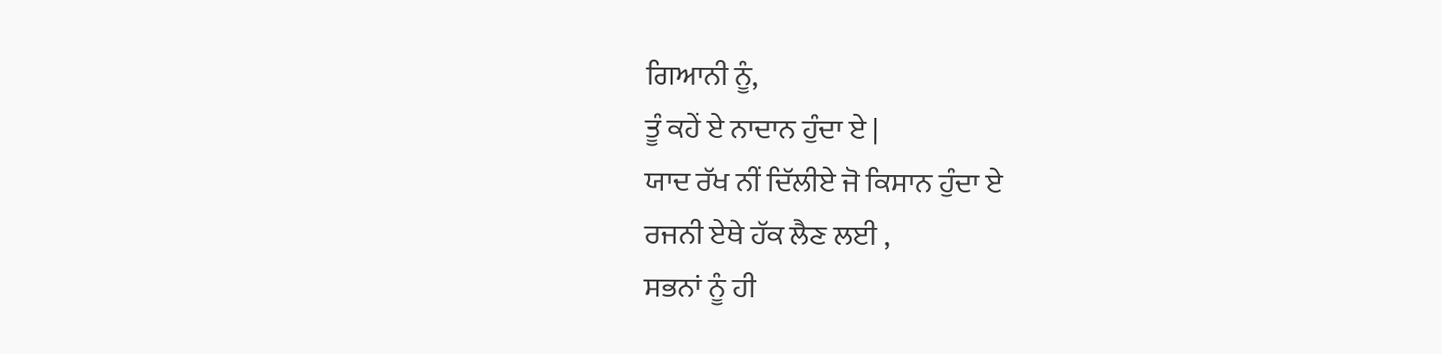ਗਿਆਨੀ ਨੂੰ,
ਤੂੰ ਕਹੇਂ ਏ ਨਾਦਾਨ ਹੁੰਦਾ ਏ |
ਯਾਦ ਰੱਖ ਨੀਂ ਦਿੱਲੀਏ ਜੋ ਕਿਸਾਨ ਹੁੰਦਾ ਏ
ਰਜਨੀ ਏਥੇ ਹੱਕ ਲੈਣ ਲਈ ,
ਸਭਨਾਂ ਨੂੰ ਹੀ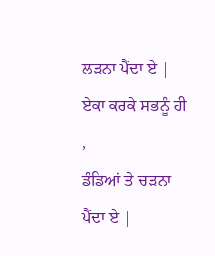ਲੜਨਾ ਪੈਂਦਾ ਏ |
ਏਕਾ ਕਰਕੇ ਸਭਨੂੰ ਹੀ ,
ਡੰਡਿਆਂ ਤੇ ਚੜਨਾ ਪੈਂਦਾ ਏ |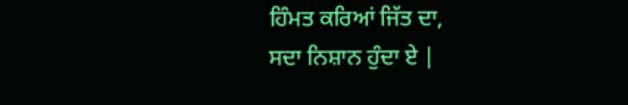ਹਿੰਮਤ ਕਰਿਆਂ ਜਿੱਤ ਦਾ,
ਸਦਾ ਨਿਸ਼ਾਨ ਹੁੰਦਾ ਏ |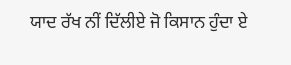ਯਾਦ ਰੱਖ ਨੀਂ ਦਿੱਲੀਏ ਜੋ ਕਿਸਾਨ ਹੁੰਦਾ ਏ